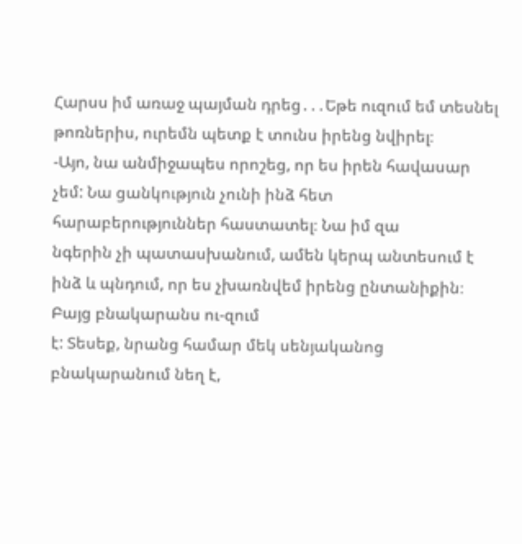Հարսս իմ առաջ պայման դրեց․․․Եթե ուզում եմ տեսնել թոռներիս, ուրեմն պետք է տունս իրենց նվիրել։
-Այո, նա անմիջապես որոշեց, որ ես իրեն հավասար չեմ: Նա ցանկություն չունի ինձ հետ հարաբերություններ հաստատել։ Նա իմ զա
նգերին չի պատասխանում, ամեն կերպ անտեսում է ինձ և պնդում, որ ես չխառնվեմ իրենց ընտանիքին։ Բայց բնակարանս ու-զում
է: Տեսեք, նրանց համար մեկ սենյականոց բնակարանում նեղ է,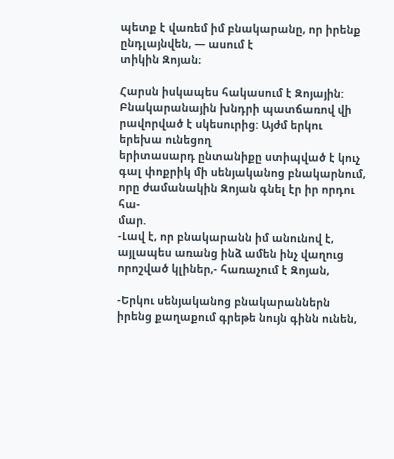պետք է վառեմ իմ բնակարանը, որ իրենք ընդլայնվեն, — ասում է
տիկին Զոյան։

Հարսն իսկապես հակասում է Զոյային: Բնակարանային խնդրի պատճառով վի րավորված է սկեսուրից: Այժմ երկու երեխա ունեցող
երիտասարդ ընտանիքը ստիպված է կուչ գալ փոքրիկ մի սենյականոց բնակարնում, որը ժամանակին Զոյան գնել էր իր որդու հա-
մար.
-Լավ է, որ բնակարանն իմ անունով է, այլապես առանց ինձ ամեն ինչ վաղուց որոշված կլիներ,- հառաչում է Զոյան,

-Երկու սենյականոց բնակարաններն իրենց քաղաքում գրեթե նույն գինն ունեն,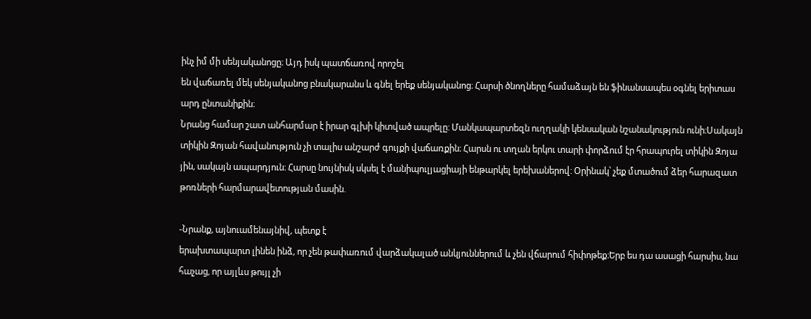ինչ իմ մի սենյականոցը։ Այդ իսկ պատճառով որոշել
են վաճառել մեկ սենյականոց բնակարանս և գնել երեք սենյականոց։ Հարսի ծնողները համաձայն են ֆինանսապես օգնել երիտաս
արդ ընտանիքին։
Նրանց համար շատ անհարմար է իրար գլխի կիտված ապրելը: Մանկապարտեզն ուղղակի կենսական նշանակություն ունի։Սակայն
տիկին Զոյան հավանություն չի տալիս անշարժ գույքի վաճառքին։ Հարսն ու տղան երկու տարի փորձում էր հրապուրել տիկին Զոյա
յին, սակայն ապարդյուն։ Հարսը նույնիսկ սկսել է մանիպուլյացիայի ենթարկել երեխաներով: Օրինակ՝ չեք մտածում ձեր հարազատ
թոռների հարմարավետության մասին.

-Նրանք, այնուամենայնիվ, պետք է
երախտապարտ լինեն ինձ, որ չեն թափառում վարձակալած անկյուններում և չեն վճարում հիփոթեք։Երբ ես դա ասացի հարսիս, նա
հաչաց, որ այլևս թույլ չի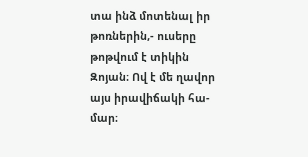տա ինձ մոտենալ իր թոռներին,- ուսերը թոթվում է տիկին Զոյան։ Ով է մե ղավոր այս իրավիճակի հա-մար։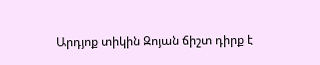Արդյոք տիկին Զոյան ճիշտ դիրք է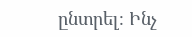ընտրել։ Ինչ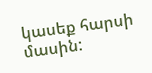կասեք հարսի մասին: